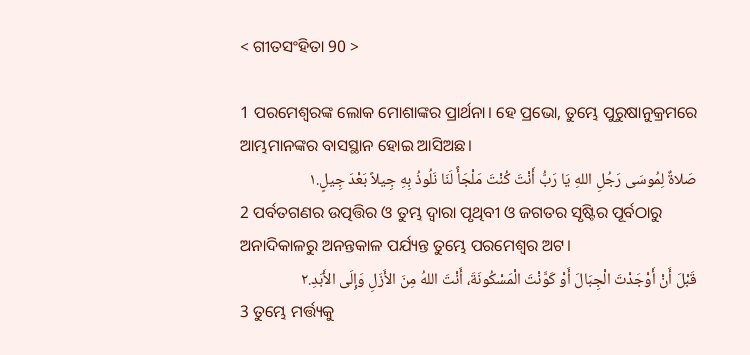< ଗୀତସଂହିତା 90 >

1 ପରମେଶ୍ୱରଙ୍କ ଲୋକ ମୋଶାଙ୍କର ପ୍ରାର୍ଥନା। ହେ ପ୍ରଭୋ, ତୁମ୍ଭେ ପୁରୁଷାନୁକ୍ରମରେ ଆମ୍ଭମାନଙ୍କର ବାସସ୍ଥାନ ହୋଇ ଆସିଅଛ।
صَلاةٌ لِمُوسَى رَجُلِ اللهِ يَا رَبُّ أَنْتَ كُنْتَ مَلْجَأً لَنَا نَلُوذُ بِهِ جِيلاً بَعْدَ جِيلٍ.١
2 ପର୍ବତଗଣର ଉତ୍ପତ୍ତିର ଓ ତୁମ୍ଭ ଦ୍ୱାରା ପୃଥିବୀ ଓ ଜଗତର ସୃଷ୍ଟିର ପୂର୍ବଠାରୁ ଅନାଦିକାଳରୁ ଅନନ୍ତକାଳ ପର୍ଯ୍ୟନ୍ତ ତୁମ୍ଭେ ପରମେଶ୍ୱର ଅଟ।
قَبْلَ أَنْ أَوْجَدْتَ الْجِبَالَ أَوْ كَوَّنْتَ الْمَسْكُونَةَ، أَنْتَ اللهُ مِنَ الأَزَلِ وَإِلَى الأَبَدِ.٢
3 ତୁମ୍ଭେ ମର୍ତ୍ତ୍ୟକୁ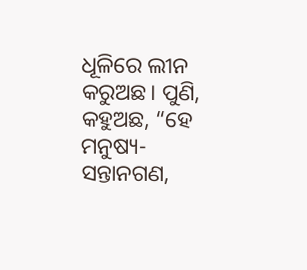ଧୂଳିରେ ଲୀନ କରୁଅଛ। ପୁଣି, କହୁଅଛ, “ହେ ମନୁଷ୍ୟ-ସନ୍ତାନଗଣ,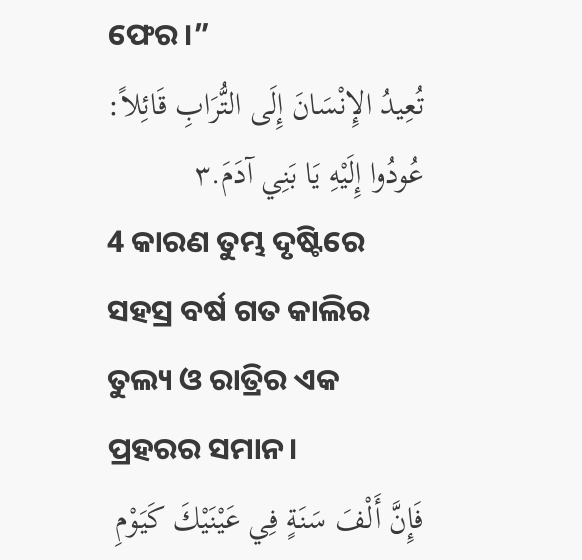ଫେର।”
تُعِيدُ الإِنْسَانَ إِلَى التُّرَابِ قَائِلاً: عُودُوا إِلَيْهِ يَا بَنِي آدَمَ.٣
4 କାରଣ ତୁମ୍ଭ ଦୃଷ୍ଟିରେ ସହସ୍ର ବର୍ଷ ଗତ କାଲିର ତୁଲ୍ୟ ଓ ରାତ୍ରିର ଏକ ପ୍ରହରର ସମାନ।
فَإِنَّ أَلْفَ سَنَةٍ فِي عَيْنَيْكَ كَيَوْمِ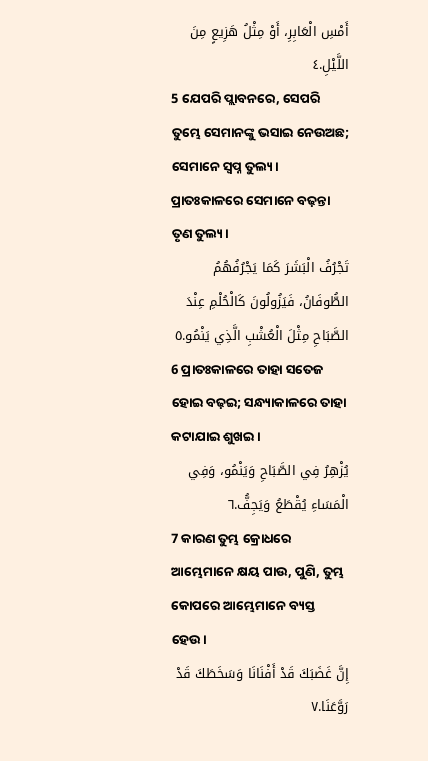أَمْسِ الْعَابِرِ، أَوْ مِثْلُ هَزِيعٍ مِنَ اللَّيْلِ.٤
5 ଯେପରି ପ୍ଲାବନରେ, ସେପରି ତୁମ୍ଭେ ସେମାନଙ୍କୁ ଭସାଇ ନେଉଅଛ; ସେମାନେ ସ୍ୱପ୍ନ ତୁଲ୍ୟ। ପ୍ରାତଃକାଳରେ ସେମାନେ ବଢ଼ନ୍ତା ତୃଣ ତୁଲ୍ୟ।
تَجْرُفُ الْبَشَرَ كَمَا يَجْرُفُهُمُ الطُّوفَانُ، فَيَزُولُونَ كَالْحُلْمِ عِنْدَ الصَّبَاحِ مِثْلَ الْعُشْبِ الَّذِي يَنْمُو.٥
6 ପ୍ରାତଃକାଳରେ ତାହା ସତେଜ ହୋଇ ବଢ଼ଇ; ସନ୍ଧ୍ୟାକାଳରେ ତାହା କଟାଯାଇ ଶୁଖଇ।
يُزْهِرُ فِي الصَّبَاحِ وَيَنْمُو، وَفِي الْمَسَاءِ يُقْطَعُ وَيَجِفُّ.٦
7 କାରଣ ତୁମ୍ଭ କ୍ରୋଧରେ ଆମ୍ଭେମାନେ କ୍ଷୟ ପାଉ, ପୁଣି, ତୁମ୍ଭ କୋପରେ ଆମ୍ଭେମାନେ ବ୍ୟସ୍ତ ହେଉ।
إِنَّ غَضَبَكَ قَدْ أَفْنَانَا وَسَخَطَكَ قَدْ رَوَّعَنَا.٧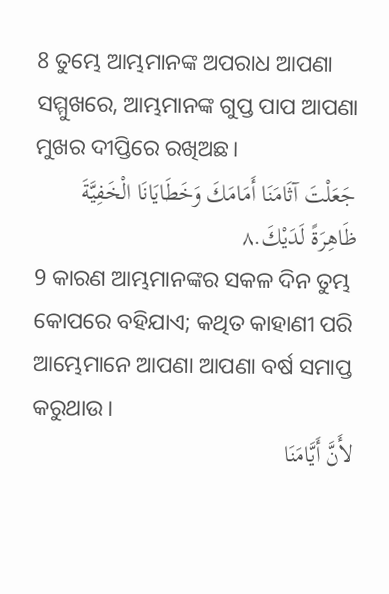8 ତୁମ୍ଭେ ଆମ୍ଭମାନଙ୍କ ଅପରାଧ ଆପଣା ସମ୍ମୁଖରେ, ଆମ୍ଭମାନଙ୍କ ଗୁପ୍ତ ପାପ ଆପଣା ମୁଖର ଦୀପ୍ତିରେ ରଖିଅଛ।
جَعَلْتَ آثَامَنَا أَمَامَكَ وَخَطَايَانَا الْخَفِيَّةَ ظَاهِرَةً لَدَيْكَ.٨
9 କାରଣ ଆମ୍ଭମାନଙ୍କର ସକଳ ଦିନ ତୁମ୍ଭ କୋପରେ ବହିଯାଏ; କଥିତ କାହାଣୀ ପରି ଆମ୍ଭେମାନେ ଆପଣା ଆପଣା ବର୍ଷ ସମାପ୍ତ କରୁଥାଉ।
لأَنَّ أَيَّامَنَا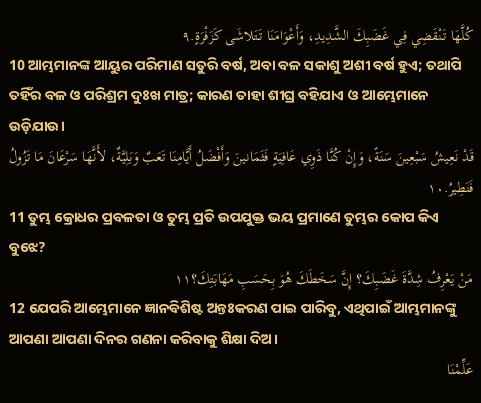كُلَّهَا تَنْقَضِي فِي غَضَبِكَ الشَّدِيدِ، وَأَعْوَامَنَا تَتَلاشَى كَزَفْرَةٍ.٩
10 ଆମ୍ଭମାନଙ୍କ ଆୟୁର ପରିମାଣ ସତୁରି ବର୍ଷ, ଅବା ବଳ ସକାଶୁ ଅଶୀ ବର୍ଷ ହୁଏ; ତଥାପି ତହିଁର ବଳ ଓ ପରିଶ୍ରମ ଦୁଃଖ ମାତ୍ର; କାରଣ ତାହା ଶୀଘ୍ର ବହିଯାଏ ଓ ଆମ୍ଭେମାନେ ଉଡ଼ିଯାଉ।
قَدْ نَعِيشُ سَبْعِينَ سَنَةً، وَإِنْ كُنَّا ذَوِي عَافِيَةٍ فَثَمَانينَ وَأَفْضَلُ أَيَّامِنَا تَعَبٌ وَبَلِيَّةٌ، لأَنَّهَا سَرْعَانَ مَا تَزُولُ فَنَطِيرُ.١٠
11 ତୁମ୍ଭ କ୍ରୋଧର ପ୍ରବଳତା ଓ ତୁମ୍ଭ ପ୍ରତି ଉପଯୁକ୍ତ ଭୟ ପ୍ରମାଣେ ତୁମ୍ଭର କୋପ କିଏ ବୁଝେ?
مَنْ يَعْرِفُ شِدَّةَ غَضَبِكَ؟ إِنَّ سَخَطَكَ هُوَ بِحَسَبِ مَهَابَتِكَ؟١١
12 ଯେପରି ଆମ୍ଭେମାନେ ଜ୍ଞାନବିଶିଷ୍ଟ ଅନ୍ତଃକରଣ ପାଇ ପାରିବୁ, ଏଥିପାଇଁ ଆମ୍ଭମାନଙ୍କୁ ଆପଣା ଆପଣା ଦିନର ଗଣନା କରିବାକୁ ଶିକ୍ଷା ଦିଅ।
عَلِّمْنَا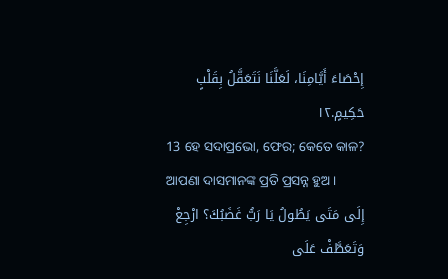إِحْصَاءَ أَيَّامِنَا، لَعَلَّنَا نَتَعَقَّلُ بِقَلْبٍ حَكِيمٍ.١٢
13 ହେ ସଦାପ୍ରଭୋ, ଫେର; କେତେ କାଳ? ଆପଣା ଦାସମାନଙ୍କ ପ୍ରତି ପ୍ରସନ୍ନ ହୁଅ।
إِلَى مَتَى يَطُولُ يَا رَبُّ غَضَبُكَ؟ ارْجِعْ وَتَعَطَّفْ عَلَى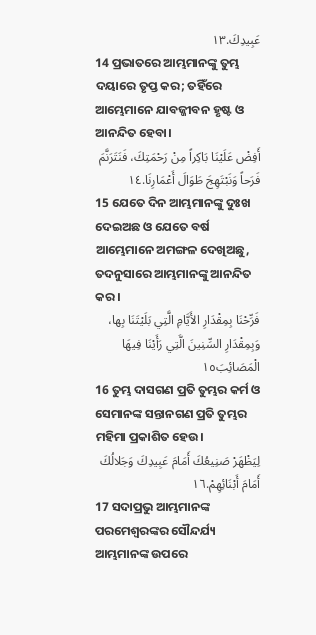عَبِيدِكَ.١٣
14 ପ୍ରଭାତରେ ଆମ୍ଭମାନଙ୍କୁ ତୁମ୍ଭ ଦୟାରେ ତୃପ୍ତ କର; ତହିଁରେ ଆମ୍ଭେମାନେ ଯାବଜ୍ଜୀବନ ହୃଷ୍ଟ ଓ ଆନନ୍ଦିତ ହେବା।
أَفِضْ عَلَيْنَا بَاكِراً مِنْ رَحْمَتِكَ، فَنَتَرَنَّمَ فَرَحاً وَنَبْتَهِجَ طَوَالَ أَعْمَارِنَا.١٤
15 ଯେତେ ଦିନ ଆମ୍ଭମାନଙ୍କୁ ଦୁଃଖ ଦେଇଅଛ ଓ ଯେତେ ବର୍ଷ ଆମ୍ଭେମାନେ ଅମଙ୍ଗଳ ଦେଖିଅଛୁ, ତଦନୁସାରେ ଆମ୍ଭମାନଙ୍କୁ ଆନନ୍ଦିତ କର।
فَرِّحْنَا بِمِقْدَارِ الأَيَّامِ الَّتِي بَلَيْتَنَا بِها، وَبِمِقْدَارِ السِّنِينَ الَّتِي رَأَيْنَا فِيهَا الْمَصَائِبَ١٥
16 ତୁମ୍ଭ ଦାସଗଣ ପ୍ରତି ତୁମ୍ଭର କର୍ମ ଓ ସେମାନଙ୍କ ସନ୍ତାନଗଣ ପ୍ରତି ତୁମ୍ଭର ମହିମା ପ୍ରକାଶିତ ହେଉ।
لِيَظْهَرْ صَنِيعُكَ أَمَامَ عَبِيدِكَ وَجَلالُكَ أَمَامَ أَبْنَائِهِمْ.١٦
17 ସଦାପ୍ରଭୁ ଆମ୍ଭମାନଙ୍କ ପରମେଶ୍ୱରଙ୍କର ସୌନ୍ଦର୍ଯ୍ୟ ଆମ୍ଭମାନଙ୍କ ଉପରେ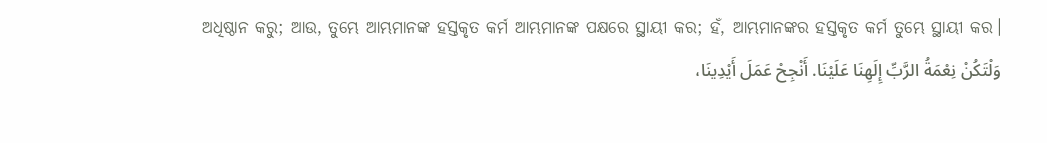ଅଧିଷ୍ଠାନ କରୁ; ଆଉ, ତୁମ୍ଭେ ଆମ୍ଭମାନଙ୍କ ହସ୍ତକୃତ କର୍ମ ଆମ୍ଭମାନଙ୍କ ପକ୍ଷରେ ସ୍ଥାୟୀ କର; ହଁ, ଆମ୍ଭମାନଙ୍କର ହସ୍ତକୃତ କର୍ମ ତୁମ୍ଭେ ସ୍ଥାୟୀ କର।
وَلْتَكُنْ نِعْمَةُ الرَّبِّ إِلَهِنَا عَلَيْنَا. أَنْجِحْ عَمَلَ أَيْدِينَا،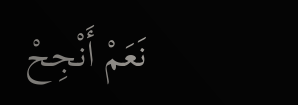نَعَمْ أَنْجِحْ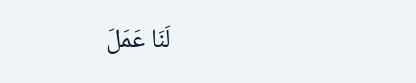لَنَا عَمَلَ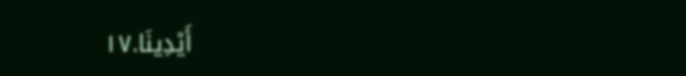أَيْدِينَا.١٧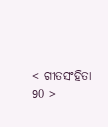< ଗୀତସଂହିତା 90 >